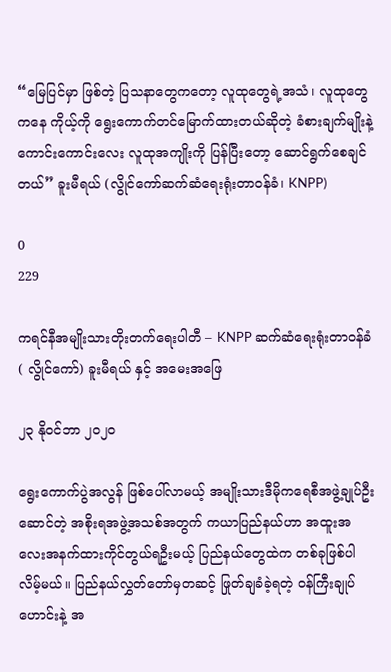“မြေပြင်မှာ ဖြစ်တဲ့ ပြသနာတွေကတော့ လူထုတွေရဲ့အသံ၊ လူထုတွေကနေ ကိုယ့်ကို ရွေးကောက်တင်မြောက်ထားတယ်ဆိုတဲ့ ခံစားချက်မျိုးနဲ့ ကောင်းကောင်းလေး လူထုအကျိုးကို ပြန်ပြီးတော့ ဆောင်ရွက်စေချင်တယ်” ခူးမီရယ် (လွိုင်ကော်ဆက်ဆံရေးရုံးတာဝန်ခံ၊ KNPP)

0
229

ကရင်နီအမျိုးသားတိုးတက်ရေးပါတီ – KNPP ဆက်ဆံရေးရုံးတာဝန်ခံ ( လွိုင်ကော်) ခူးမီရယ် နှင့် အမေးအဖြေ

၂၃ နိုဝင်ဘာ ၂၀၂၀

ရွေးကောက်ပွဲအလွန် ဖြစ်ပေါ်လာမယ့် အမျိုးသားဒီမိုကရေစီအဖွဲ့ချုပ်ဦးဆောင်တဲ့ အစိုးရအဖွဲ့အသစ်အတွက် ကယာပြည်နယ်ဟာ အထူးအလေးအနက်ထားကိုင်တွယ်ရဦးမယ့် ပြည်နယ်တွေထဲက တစ်ခုဖြစ်ပါလိမ့်မယ်။ ပြည်နယ်လွှတ်တော်မှတဆင့် ဖြုတ်ချခံခဲ့ရတဲ့ ဝန်ကြီးချုပ်ဟောင်းနဲ့ အ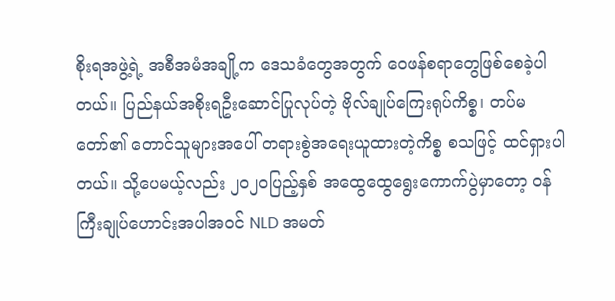စိုးရအဖွဲ့ရဲ့ အစီအမံအချို့က ဒေသခံတွေအတွက် ဝေဖန်စရာတွေဖြစ်စေခဲ့ပါတယ်။ ပြည်နယ်အစိုးရဦးဆောင်ပြုလုပ်တဲ့ ဗိုလ်ချုပ်ကြေးရုပ်ကိစ္စ၊ တပ်မတော်၏ တောင်သူများအပေါ် တရားစွဲအရေးယူထားတဲ့ကိစ္စ စသဖြင့် ထင်ရှားပါတယ်။ သို့ပေမယ့်လည်း ၂၀၂၀ပြည့်နှစ် အထွေထွေရွေးကောက်ပွဲမှာတော့ ဝန်ကြီးချုပ်ဟောင်းအပါအဝင် NLD အမတ်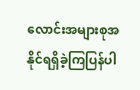လောင်းအများစုအနိုင်ရရှိခဲ့ကြပြန်ပါ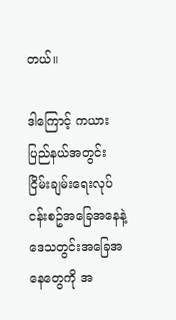တယ်။

ဒါကြောင့် ကယားပြည်နယ်အတွင်း ငြိမ်းချမ်းရေးလုပ်ငန်းစဥ်အခြေအနေနဲ့ ဒေသတွင်းအခြေအနေတွေကို အ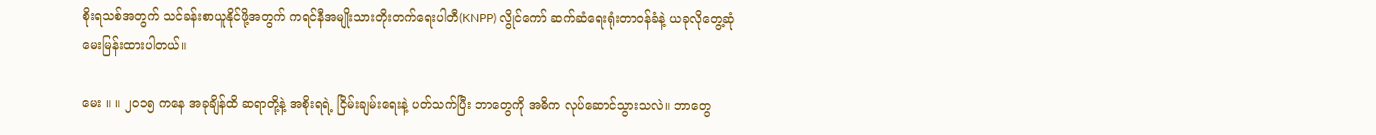စိုးရသစ်အတွက် သင်ခန်းစာယူနိုင်ဖို့အတွက် ကရင်နီအမျိုးသားတိုးတက်ရေးပါတီ(KNPP) လွိုင်ကော် ဆက်ဆံရေးရုံးတာဝန်ခံနဲ့ ယခုလိုတွေ့ဆုံမေးမြန်းထားပါတယ်။

မေး ။ ။ ၂၀၁၅ ကနေ အခုချိန်ထိ ဆရာတို့နဲ့ အစိုးရရဲ့ ငြိမ်းချမ်းရေးနဲ့ ပတ်သက်ပြီး ဘာတွေကို အဓိက လုပ်ဆောင်သွားသလဲ။ ဘာတွေ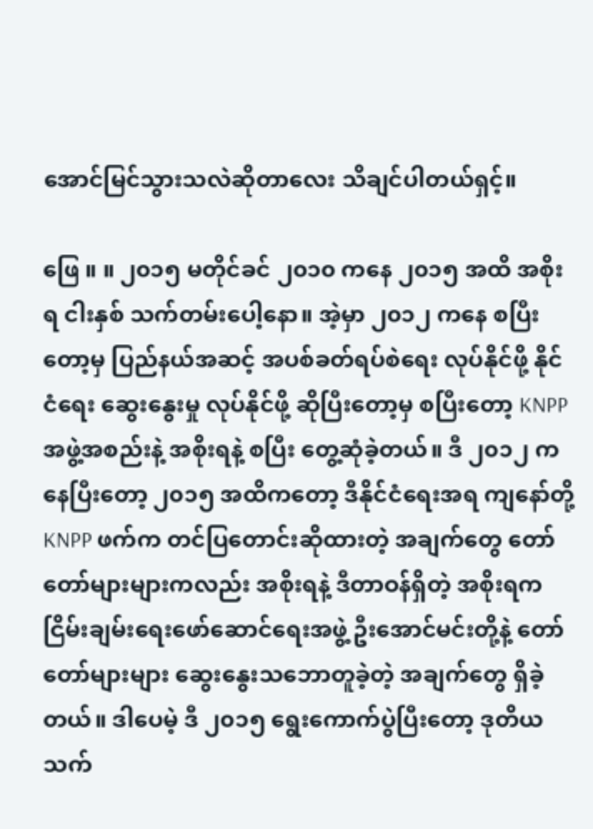အောင်မြင်သွားသလဲဆိုတာလေး သိချင်ပါတယ်ရှင့်။

ဖြေ ။ ။ ၂၀၁၅ မတိုင်ခင် ၂၀၁၀ ကနေ ၂၀၁၅ အထိ အစိုးရ ငါးနှစ် သက်တမ်းပေါ့နော။ အဲ့မှာ ၂၀၁၂ ကနေ စပြီးတော့မှ ပြည်နယ်အဆင့် အပစ်ခတ်ရပ်စဲရေး လုပ်နိုင်ဖို့ နိုင်ငံရေး ဆွေးနွေးမှု လုပ်နိုင်ဖို့ ဆိုပြီးတော့မှ စပြီးတော့ KNPP အဖွဲ့အစည်းနဲ့ အစိုးရနဲ့ စပြီး တွေ့ဆုံခဲ့တယ်။ ဒီ ၂၀၁၂ ကနေပြီးတော့ ၂၀၁၅ အထိကတော့ ဒီနိုင်ငံရေးအရ ကျနော်တို့ KNPP ဖက်က တင်ပြတောင်းဆိုထားတဲ့ အချက်တွေ တော်တော်များများကလည်း အစိုးရနဲ့ ဒီတာဝန်ရှိတဲ့ အစိုးရက ငြိမ်းချမ်းရေးဖော်ဆောင်ရေးအဖွဲ့ ဦးအောင်မင်းတို့နဲ့ တော်တော်များများ ဆွေးနွေးသဘောတူခဲ့တဲ့ အချက်တွေ ရှိခဲ့တယ်။ ဒါပေမဲ့ ဒီ ၂၀၁၅ ရွေးကောက်ပွဲပြီးတော့ ဒုတိယ သက်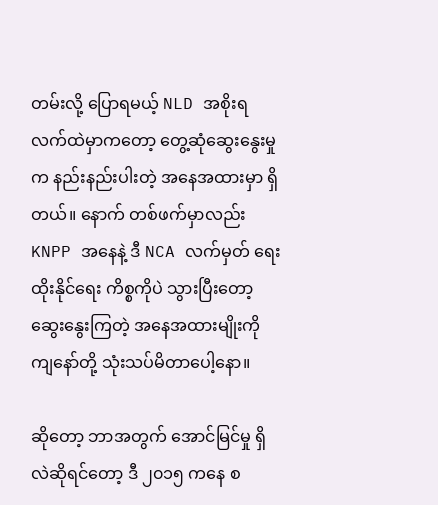တမ်းလို့ ပြောရမယ့် NLD အစိုးရ လက်ထဲမှာကတော့ တွေ့ဆုံဆွေးနွေးမှုက နည်းနည်းပါးတဲ့ အနေအထားမှာ ရှိတယ်။ နောက် တစ်ဖက်မှာလည်း KNPP အနေနဲ့ ဒီ NCA လက်မှတ် ရေးထိုးနိုင်ရေး ကိစ္စကိုပဲ သွားပြီးတော့ ဆွေးနွေးကြတဲ့ အနေအထားမျိုးကို ကျနော်တို့ သုံးသပ်မိတာပေါ့နော။

ဆိုတော့ ဘာအတွက် အောင်မြင်မှု ရှိလဲဆိုရင်တော့ ဒီ ၂၀၁၅ ကနေ စ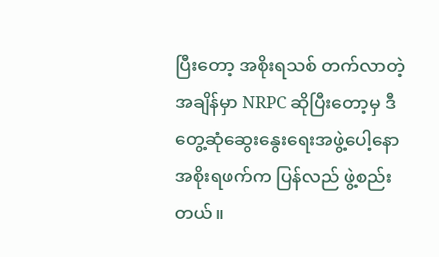ပြီးတော့ အစိုးရသစ် တက်လာတဲ့အချိန်မှာ NRPC ဆိုပြီးတော့မှ ဒီ တွေ့ဆုံဆွေးနွေးရေးအဖွဲ့ပေါ့နော အစိုးရဖက်က ပြန်လည် ဖွဲ့စည်းတယ်။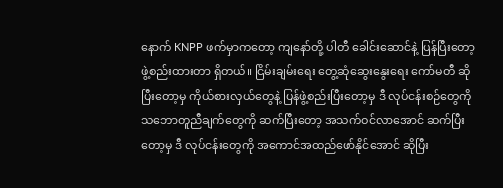နောက် KNPP ဖက်မှာကတော့ ကျနော်တို့ ပါတီ ခေါင်းဆောင်နဲ့ ပြန်ပြီးတော့ ဖွဲ့စည်းထားတာ ရှိတယ်။ ငြိမ်းချမ်းရေး တွေ့ဆုံဆွေးနွေးရေး ကော်မတီ ဆိုပြီးတော့မှ ကိုယ်စားလှယ်တွေနဲ့ ပြန်ဖွဲ့စည်းပြီးတော့မှ ဒီ လုပ်ငန်းစဉ်တွေကို သဘောတူညီချက်တွေကို ဆက်ပြီးတော့ အသက်ဝင်လာအောင် ဆက်ပြီးတော့မှ ဒီ လုပ်ငန်းတွေကို အကောင်အထည်ဖော်နိုင်အောင် ဆိုပြီး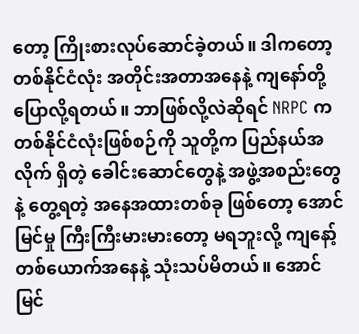တော့ ကြိုးစားလုပ်ဆောင်ခဲ့တယ်။ ဒါကတော့ တစ်နိုင်ငံလုံး အတိုင်းအတာအနေနဲ့ ကျနော်တို့ ပြောလို့ရတယ်။ ဘာဖြစ်လို့လဲဆိုရင် NRPC က တစ်နိုင်ငံလုံးဖြစ်စဉ်ကို သူတို့က ပြည်နယ်အလိုက် ရှိတဲ့ ခေါင်းဆောင်တွေနဲ့ အဖွဲ့အစည်းတွေနဲ့ တွေ့ရတဲ့ အနေအထားတစ်ခု ဖြစ်တော့ အောင်မြင်မှု ကြီးကြီးမားမားတော့ မရဘူးလို့ ကျနော့်တစ်ယောက်အနေနဲ့ သုံးသပ်မိတယ်။ အောင်မြင်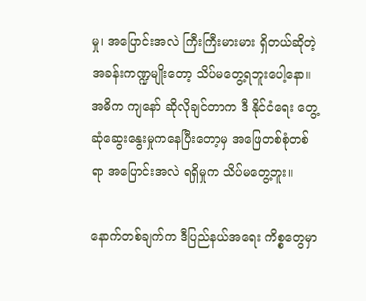မှု၊ အပြောင်းအလဲ ကြီးကြီးမားမား ရှိတယ်ဆိုတဲ့ အခန်းကဏ္ဍမျိုးတော့ သိပ်မတွေ့ရဘူးပေါ့နော။ အဓိက ကျနော် ဆိုလိုချင်တာက ဒီ နိုင်ငံရေး တွေ့ဆုံဆွေးနွေးမှုကနေပြီးတော့မှ အဖြေတစ်စုံတစ်ရာ အပြောင်းအလဲ ရရှိမှုက သိပ်မတွေ့ဘူး။

နောက်တစ်ချက်က ဒီပြည်နယ်အရေး ကိစ္စတွေမှာ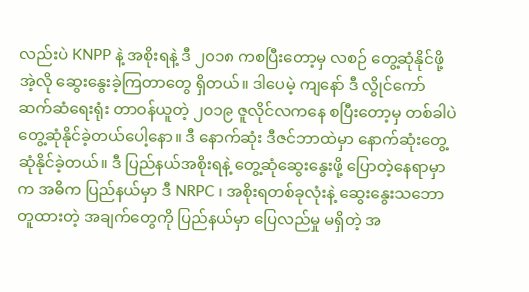လည်းပဲ KNPP နဲ့ အစိုးရနဲ့ ဒီ ၂၀၁၈ ကစပြီးတော့မှ လစဉ် တွေ့ဆုံနိုင်ဖို့ အဲ့လို ဆွေးနွေးခဲ့ကြတာတွေ ရှိတယ်။ ဒါပေမဲ့ ကျနော် ဒီ လွိုင်ကော် ဆက်ဆံရေးရုံး တာဝန်ယူတဲ့ ၂၀၁၉ ဇူလိုင်လကနေ စပြီးတော့မှ တစ်ခါပဲ တွေ့ဆုံနိုင်ခဲ့တယ်ပေါ့နော။ ဒီ နောက်ဆုံး ဒီဇင်ဘာထဲမှာ နောက်ဆုံးတွေ့ဆုံနိုင်ခဲ့တယ်။ ဒီ ပြည်နယ်အစိုးရနဲ့ တွေ့ဆုံဆွေးနွေးဖို့ ပြောတဲ့နေရာမှာက အဓိက ပြည်နယ်မှာ ဒီ NRPC ၊ အစိုးရတစ်ခုလုံးနဲ့ ဆွေးနွေးသဘောတူထားတဲ့ အချက်တွေကို ပြည်နယ်မှာ ပြေလည်မှု မရှိတဲ့ အ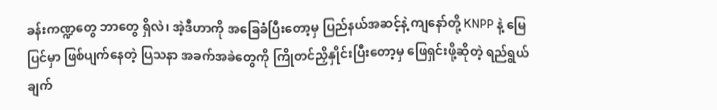ခန်းကဏ္ဍတွေ ဘာတွေ ရှိလဲ၊ အဲ့ဒီဟာကို အခြေခံပြီးတော့မှ ပြည်နယ်အဆင့်နဲ့ ကျနော်တို့ KNPP နဲ့ မြေပြင်မှာ ဖြစ်ပျက်နေတဲ့ ပြသနာ အခက်အခဲတွေကို ကြိုတင်ညှိနှိုင်းပြီးတော့မှ ဖြေရှင်းဖို့ဆိုတဲ့ ရည်ရွယ်ချက်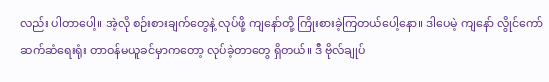လည်း ပါတာပေါ့။ အဲ့လို စဉ်းစားချက်တွေနဲ့ လုပ်ဖို့ ကျနော်တို့ ကြိုးစားခဲ့ကြတယ်ပေါ့နော။ ဒါပေမဲ့ ကျနော် လွိုင်ကော် ဆက်ဆံရေးရုံး တာဝန်မယူခင်မှာကတော့ လုပ်ခဲ့တာတွေ ရှိတယ်။ ဒီ ဗိုလ်ချုပ်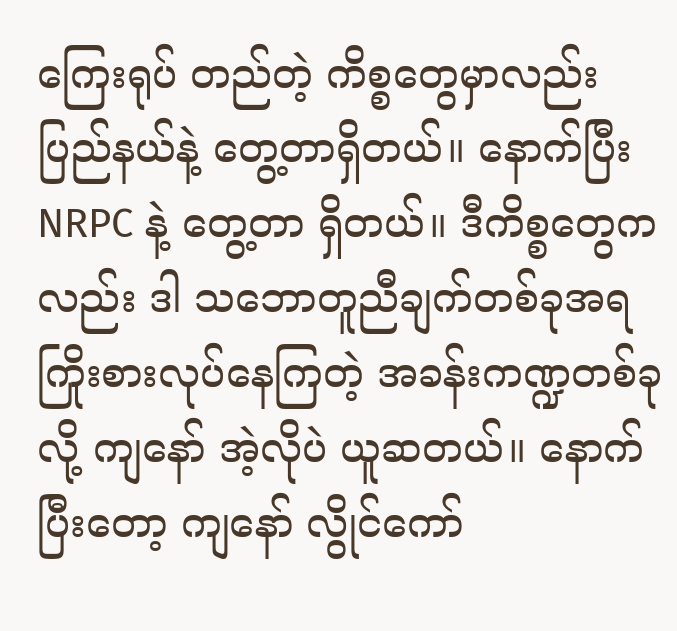ကြေးရုပ် တည်တဲ့ ကိစ္စတွေမှာလည်း ပြည်နယ်နဲ့ တွေ့တာရှိတယ်။ နောက်ပြီး NRPC နဲ့ တွေ့တာ ရှိတယ်။ ဒီကိစ္စတွေကလည်း ဒါ သဘောတူညီချက်တစ်ခုအရ ကြိုးစားလုပ်နေကြတဲ့ အခန်းကဏ္ဍတစ်ခုလို့ ကျနော် အဲ့လိုပဲ ယူဆတယ်။ နောက်ပြီးတော့ ကျနော် လွိုင်ကော်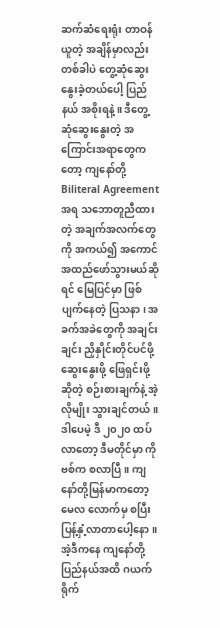ဆက်ဆံရေးရုံး တာဝန်ယူတဲ့ အချိန်မှာလည်း တစ်ခါပဲ တွေ့ဆုံဆွေးနွေးခဲ့တယ်ပေါ့ ပြည်နယ် အစိုးရနဲ့။ ဒီတွေ့ဆုံဆွေးနွေးတဲ့ အကြောင်းအရာတွေကတော့ ကျနော်တို့ Biliteral Agreement အရ သဘောတူညီထားတဲ့ အချက်အလက်တွေကို အကယ်၍ အကောင်အထည်ဖော်သွားမယ်ဆိုရင် မြေပြင်မှာ ဖြစ်ပျက်နေတဲ့ ပြသနာ၊ အခက်အခဲတွေကို အချင်းချင်း ညှိနှိုင်းတိုင်ပင်ဖို့ ဆွေးနွေးဖို့ ဖြေရှင်းဖို့ဆိုတဲ့ စဉ်းစားချက်နဲ့ အဲ့လိုမျိုး သွားချင်တယ်။ ဒါပေမဲ့ ဒီ ၂၀၂၀ ထပ်လာတော့ ဒီမတိုင်မှာ ကိုဗစ်က စလာပြီ။ ကျနော်တို့မြန်မာကတော့ မေလ လောက်မှ စပြီး ပြန့်နှံ့လာတာပေါ့နော။ အဲ့ဒီကနေ ကျနော်တို့ ပြည်နယ်အထိ ဂယက်ရိုက်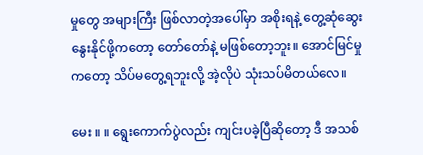မှုတွေ အများကြီး ဖြစ်လာတဲ့အပေါ်မှာ အစိုးရနဲ့ တွေ့ဆုံဆွေးနွေးနိုင်ဖို့ကတော့ တော်တော်နဲ့ မဖြစ်တော့ဘူး။ အောင်မြင်မှုကတော့ သိပ်မတွေ့ရဘူးလို့ အဲ့လိုပဲ သုံးသပ်မိတယ်လေ။

မေး ။ ။ ရွေးကောက်ပွဲလည်း ကျင်းပခဲ့ပြီဆိုတော့ ဒီ အသစ်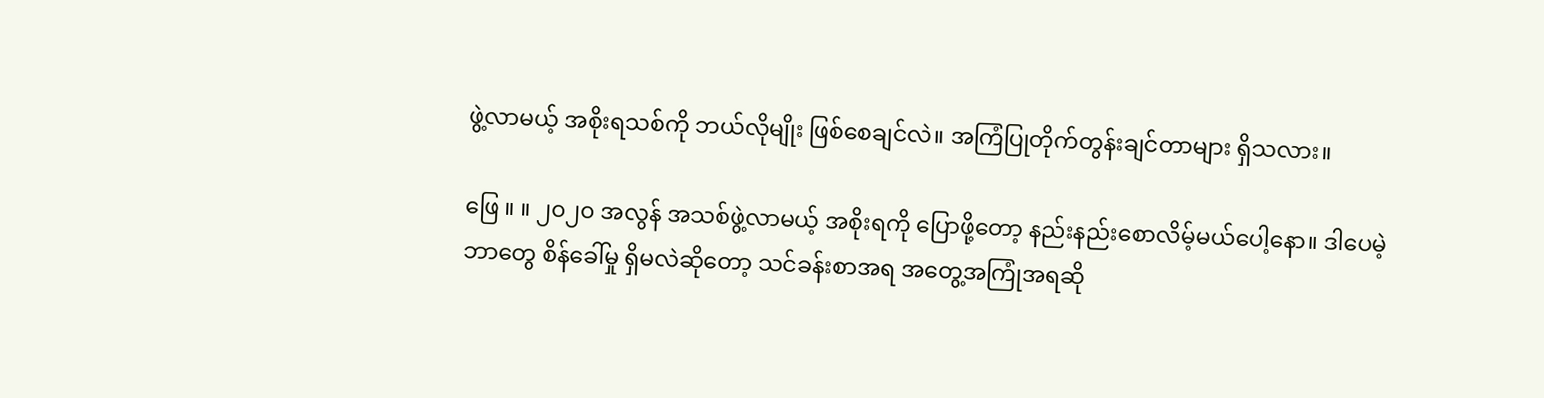ဖွဲ့လာမယ့် အစိုးရသစ်ကို ဘယ်လိုမျိုး ဖြစ်စေချင်လဲ။ အကြံပြုတိုက်တွန်းချင်တာများ ရှိသလား။

ဖြေ ။ ။ ၂၀၂၀ အလွန် အသစ်ဖွဲ့လာမယ့် အစိုးရကို ပြောဖို့တော့ နည်းနည်းစောလိမ့်မယ်ပေါ့နော။ ဒါပေမဲ့ ဘာတွေ စိန်ခေါ်မှု ရှိမလဲဆိုတော့ သင်ခန်းစာအရ အတွေ့အကြုံအရဆို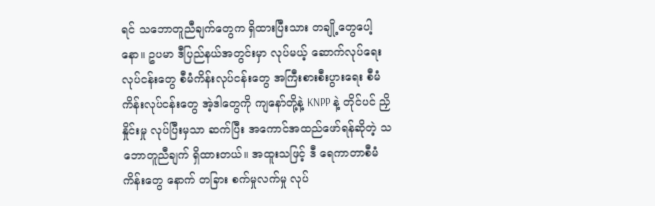ရင် သဘောတူညီချက်တွေက ရှိထားပြီးသား တချို့တွေပေါ့နော။ ဥပမာ ဒီပြည်နယ်အတွင်းမှာ လုပ်မယ့် ဆောက်လုပ်ရေး လုပ်ငန်းတွေ စီမံကိန်းလုပ်ငန်းတွေ အကြီးစားစီးပွားရေး စီမံကိန်းလုပ်ငန်းတွေ အဲ့ဒါတွေကို ကျနော်တို့နဲ့ KNPP နဲ့ တိုင်ပင် ညှိနှိုင်းမှု လုပ်ပြီးမှသာ ဆက်ပြီး အကောင်အထည်ဖော်ရန်ဆိုတဲ့ သဘောတူညီချက် ရှိထားတယ်။ အထူးသဖြင့် ဒီ ရေကာတာစီမံကိန်းတွေ နောက် တခြား စက်မှုလက်မှု လုပ်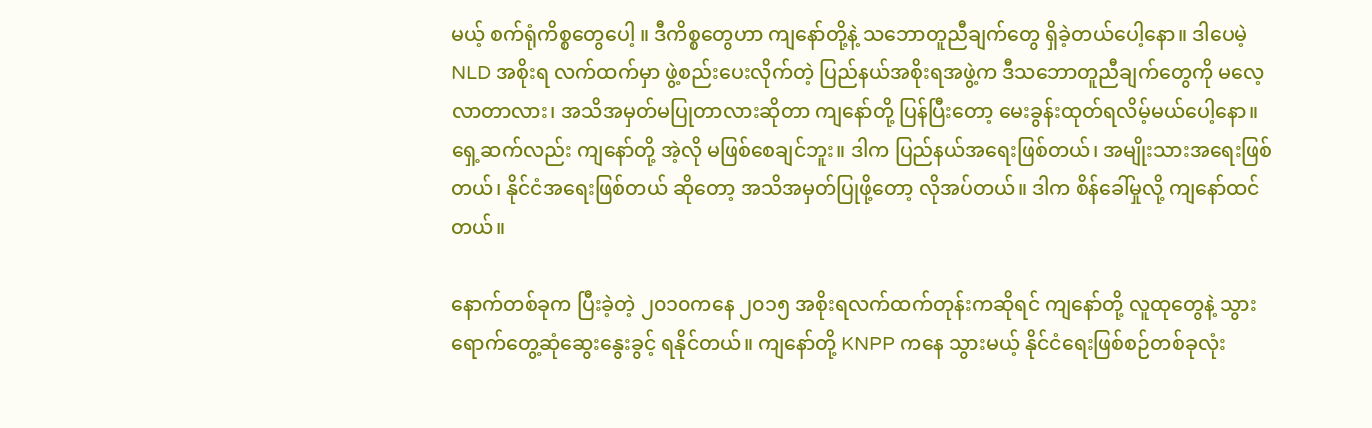မယ့် စက်ရုံကိစ္စတွေပေါ့ ။ ဒီကိစ္စတွေဟာ ကျနော်တို့နဲ့ သဘောတူညီချက်တွေ ရှိခဲ့တယ်ပေါ့နော။ ဒါပေမဲ့ NLD အစိုးရ လက်ထက်မှာ ဖွဲ့စည်းပေးလိုက်တဲ့ ပြည်နယ်အစိုးရအဖွဲ့က ဒီသဘောတူညီချက်တွေကို မလေ့လာတာလား၊ အသိအမှတ်မပြုတာလားဆိုတာ ကျနော်တို့ ပြန်ပြီးတော့ မေးခွန်းထုတ်ရလိမ့်မယ်ပေါ့နော။ ရှေ့ဆက်လည်း ကျနော်တို့ အဲ့လို မဖြစ်စေချင်ဘူး။ ဒါက ပြည်နယ်အရေးဖြစ်တယ်၊ အမျိုးသားအရေးဖြစ်တယ်၊ နိုင်ငံအရေးဖြစ်တယ် ဆိုတော့ အသိအမှတ်ပြုဖို့တော့ လိုအပ်တယ်။ ဒါက စိန်ခေါ်မှုလို့ ကျနော်ထင်တယ်။

နောက်တစ်ခုက ပြီးခဲ့တဲ့ ၂၀၁၀ကနေ ၂၀၁၅ အစိုးရလက်ထက်တုန်းကဆိုရင် ကျနော်တို့ လူထုတွေနဲ့ သွားရောက်တွေ့ဆုံဆွေးနွေးခွင့် ရနိုင်တယ်။ ကျနော်တို့ KNPP ကနေ သွားမယ့် နိုင်ငံရေးဖြစ်စဉ်တစ်ခုလုံး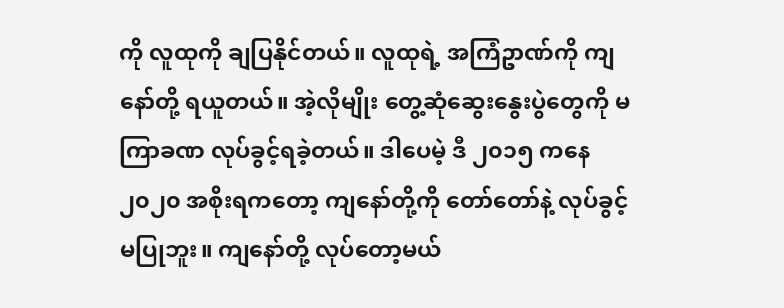ကို လူထုကို ချပြနိုင်တယ်။ လူထုရဲ့ အကြံဥာဏ်ကို ကျနော်တို့ ရယူတယ်။ အဲ့လိုမျိုး တွေ့ဆုံဆွေးနွေးပွဲတွေကို မကြာခဏ လုပ်ခွင့်ရခဲ့တယ်။ ဒါပေမဲ့ ဒီ ၂၀၁၅ ကနေ ၂၀၂၀ အစိုးရကတော့ ကျနော်တို့ကို တော်တော်နဲ့ လုပ်ခွင့်မပြုဘူး။ ကျနော်တို့ လုပ်တော့မယ်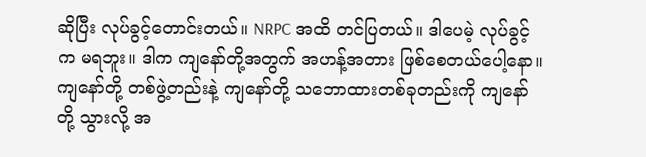ဆိုပြီး လုပ်ခွင့်တောင်းတယ်။ NRPC အထိ တင်ပြတယ်။ ဒါပေမဲ့ လုပ်ခွင့်က မရဘူး။ ဒါက ကျနော်တို့အတွက် အဟန့်အတား ဖြစ်စေတယ်ပေါ့နော။ ကျနော်တို့ တစ်ဖွဲ့တည်းနဲ့ ကျနော်တို့ သဘောထားတစ်ခုတည်းကို ကျနော်တို့ သွားလို့ အ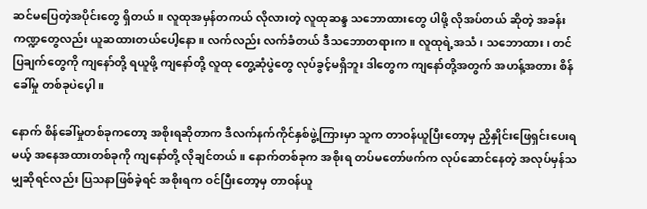ဆင်မပြေတဲ့အပိုင်းတွေ ရှိတယ်။ လူထုအမှန်တကယ် လိုလားတဲ့ လူထုဆန္ဒ သဘောထားတွေ ပါဖို့ လိုအပ်တယ် ဆိုတဲ့ အခန်းကဏ္ဍတွေလည်း ယူဆထားတယ်ပေါ့နော။ လက်လည်း လက်ခံတယ် ဒီသဘောတရားက။ လူထုရဲ့အသံ၊ သဘောထား၊ တင်ပြချက်တွေကို ကျနော်တို့ ရယူဖို့ ကျနော်တို့ လူထု တွေ့ဆုံပွဲတွေ လုပ်ခွင့်မရှိဘူး ဒါတွေက ကျနော်တို့အတွက် အဟန့်အတား စိန်ခေါ်မှု တစ်ခုပဲပေ့ါ။

နောက် စိန်ခေါ်မှုတစ်ခုကတော့ အစိုးရဆိုတာက ဒီလက်နက်ကိုင်နှစ်ဖွဲ့ကြားမှာ သူက တာဝန်ယူပြီးတော့မှ ညှိနှိုင်းဖြေရှင်းပေးရမယ့် အနေအထားတစ်ခုကို ကျနော်တို့ လိုချင်တယ်။ နောက်တစ်ခုက အစိုးရ တပ်မတော်ဖက်က လုပ်ဆောင်နေတဲ့ အလုပ်မှန်သမျှဆိုရင်လည်း ပြသနာဖြစ်ခဲ့ရင် အစိုးရက ဝင်ပြီးတော့မှ တာဝန်ယူ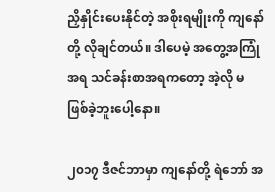ညှိနှိုင်းပေးနိုင်တဲ့ အစိုးရမျိုးကို ကျနော်တို့ လိုချင်တယ်။ ဒါပေမဲ့ အတွေ့အကြုံအရ သင်ခန်းစာအရကတော့ အဲ့လို မဖြစ်ခဲ့ဘူးပေါ့နော။

၂၀၁၇ ဒီဇင်ဘာမှာ ကျနော်တို့ ရဲဘော် အ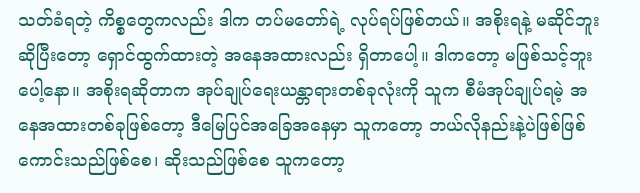သတ်ခံရတဲ့ ကိစ္စတွေကလည်း ဒါက တပ်မတော်ရဲ့ လုပ်ရပ်ဖြစ်တယ်။ အစိုးရနဲ့ မဆိုင်ဘူးဆိုပြီးတော့ ရှောင်ထွက်ထားတဲ့ အနေအထားလည်း ရှိတာပေါ့။ ဒါကတော့ မဖြစ်သင့်ဘူးပေါ့နော။ အစိုးရဆိုတာက အုပ်ချုပ်ရေးယန္တာရားတစ်ခုလုံးကို သူက စီမံအုပ်ချုပ်ရမဲ့ အနေအထားတစ်ခုဖြစ်တော့ ဒီမြေပြင်အခြေအနေမှာ သူကတော့ ဘယ်လိုနည်းနဲ့ပဲဖြစ်ဖြစ် ကောင်းသည်ဖြစ်စေ၊ ဆိုးသည်ဖြစ်စေ သူကတော့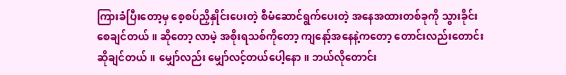ကြားခံပြီးတော့မှ စေ့စပ်ညှိနှိုင်းပေးတဲ့ စီမံဆောင်ရွက်ပေးတဲ့ အနေအထားတစ်ခုကို သွားခိုင်းစေချင်တယ်။ ဆိုတော့ လာမဲ့ အစိုးရသစ်ကိုတော့ ကျနော့်အနေနဲ့ကတော့ တောင်းလည်းတောင်းဆိုချင်တယ်။ မျှော်လည်း မျှော်လင့်တယ်ပေါ့နော။ ဘယ်လိုတောင်း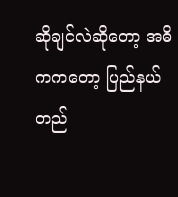ဆိုချင်လဲဆိုတော့ အဓိကကတော့ ပြည်နယ်တည်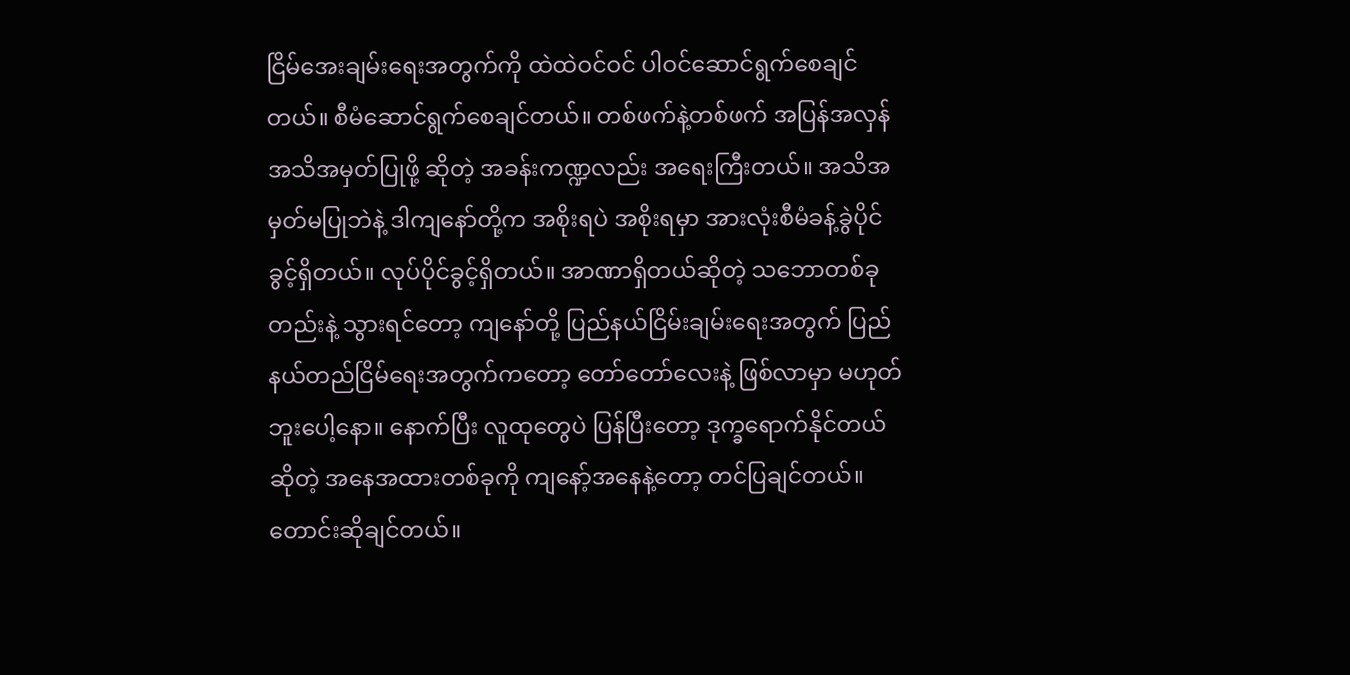ငြိမ်အေးချမ်းရေးအတွက်ကို ထဲထဲဝင်ဝင် ပါဝင်ဆောင်ရွက်စေချင်တယ်။ စီမံဆောင်ရွက်စေချင်တယ်။ တစ်ဖက်နဲ့တစ်ဖက် အပြန်အလှန်အသိအမှတ်ပြုဖို့ ဆိုတဲ့ အခန်းကဏ္ဍလည်း အရေးကြီးတယ်။ အသိအမှတ်မပြုဘဲနဲ့ ဒါကျနော်တို့က အစိုးရပဲ အစိုးရမှာ အားလုံးစီမံခန့်ခွဲပိုင်ခွင့်ရှိတယ်။ လုပ်ပိုင်ခွင့်ရှိတယ်။ အာဏာရှိတယ်ဆိုတဲ့ သဘောတစ်ခုတည်းနဲ့ သွားရင်တော့ ကျနော်တို့ ပြည်နယ်ငြိမ်းချမ်းရေးအတွက် ပြည်နယ်တည်ငြိမ်ရေးအတွက်ကတော့ တော်တော်လေးနဲ့ ဖြစ်လာမှာ မဟုတ်ဘူးပေါ့နော။ နောက်ပြီး လူထုတွေပဲ ပြန်ပြီးတော့ ဒုက္ခရောက်နိုင်တယ်ဆိုတဲ့ အနေအထားတစ်ခုကို ကျနော့်အနေနဲ့တော့ တင်ပြချင်တယ်။ တောင်းဆိုချင်တယ်။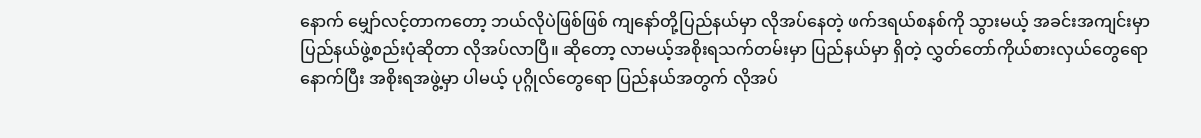နောက် မျှော်လင့်တာကတော့ ဘယ်လိုပဲဖြစ်ဖြစ် ကျနော်တို့ပြည်နယ်မှာ လိုအပ်နေတဲ့ ဖက်ဒရယ်စနစ်ကို သွားမယ့် အခင်းအကျင်းမှာ ပြည်နယ်ဖွဲ့စည်းပုံဆိုတာ လိုအပ်လာပြီ။ ဆိုတော့ လာမယ့်အစိုးရသက်တမ်းမှာ ပြည်နယ်မှာ ရှိတဲ့ လွှတ်တော်ကိုယ်စားလှယ်တွေရော နောက်ပြီး အစိုးရအဖွဲ့မှာ ပါမယ့် ပုဂ္ဂိုလ်တွေရော ပြည်နယ်အတွက် လိုအပ်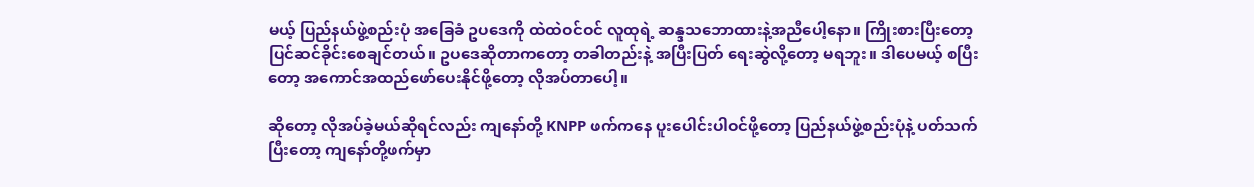မယ့် ပြည်နယ်ဖွဲ့စည်းပုံ အခြေခံ ဥပဒေကို ထဲထဲဝင်ဝင် လူထုရဲ့ ဆန္ဒသဘောထားနဲ့အညီပေါ့နော။ ကြိုးစားပြီးတော့ ပြင်ဆင်ခိုင်းစေချင်တယ်။ ဥပဒေဆိုတာကတော့ တခါတည်းနဲ့ အပြီးပြတ် ရေးဆွဲလို့တော့ မရဘူး။ ဒါပေမယ့် စပြီးတော့ အကောင်အထည်ဖော်ပေးနိုင်ဖို့တော့ လိုအပ်တာပေါ့။

ဆိုတော့ လိုအပ်ခဲ့မယ်ဆိုရင်လည်း ကျနော်တို့ KNPP ဖက်ကနေ ပူးပေါင်းပါဝင်ဖို့တော့ ပြည်နယ်ဖွဲ့စည်းပုံနဲ့ ပတ်သက်ပြီးတော့ ကျနော်တို့ဖက်မှာ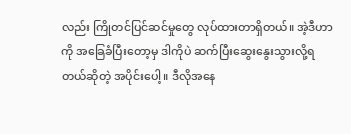လည်း ကြိုတင်ပြင်ဆင်မှုတွေ လုပ်ထားတာရှိတယ်။ အဲ့ဒီဟာကို အခြေခံပြီးတော့မှ ဒါကိုပဲ ဆက်ပြီးဆွေးနွေးသွားလို့ရတယ်ဆိုတဲ့ အပိုင်းပေါ့။ ဒီလိုအနေ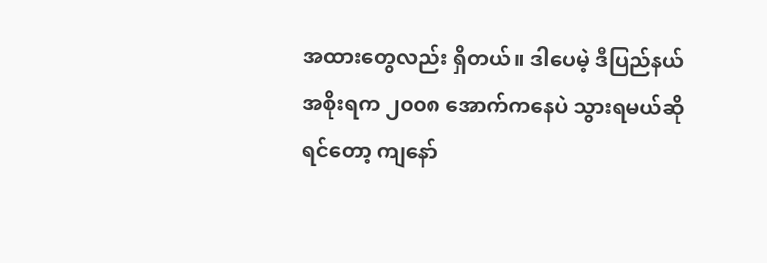အထားတွေလည်း ရှိတယ်။ ဒါပေမဲ့ ဒီပြည်နယ်အစိုးရက ၂၀၀၈ အောက်ကနေပဲ သွားရမယ်ဆိုရင်တော့ ကျနော်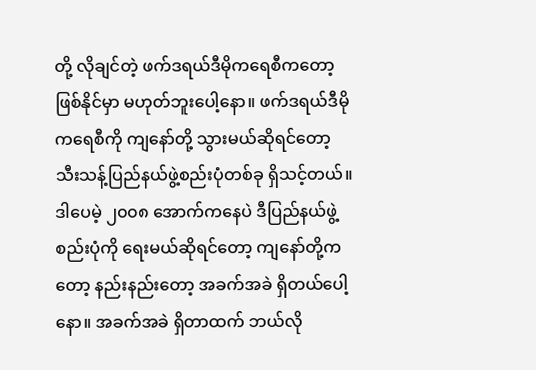တို့ လိုချင်တဲ့ ဖက်ဒရယ်ဒီမိုကရေစီကတော့ ဖြစ်နိုင်မှာ မဟုတ်ဘူးပေါ့နော။ ဖက်ဒရယ်ဒီမိုကရေစီကို ကျနော်တို့ သွားမယ်ဆိုရင်တော့ သီးသန့်ပြည်နယ်ဖွဲ့စည်းပုံတစ်ခု ရှိသင့်တယ်။ ဒါပေမဲ့ ၂၀၀၈ အောက်ကနေပဲ ဒီပြည်နယ်ဖွဲ့စည်းပုံကို ရေးမယ်ဆိုရင်တော့ ကျနော်တို့ကတော့ နည်းနည်းတော့ အခက်အခဲ ရှိတယ်ပေါ့နော။ အခက်အခဲ ရှိတာထက် ဘယ်လို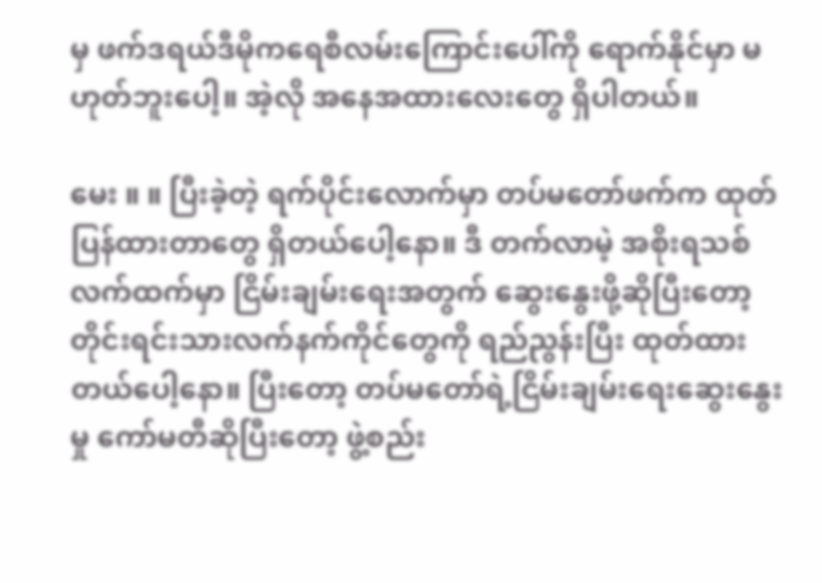မှ ဖက်ဒရယ်ဒီမိုကရေစီလမ်းကြောင်းပေါ်ကို ရောက်နိုင်မှာ မဟုတ်ဘူးပေါ့။ အဲ့လို အနေအထားလေးတွေ ရှိပါတယ်။

မေး ။ ။ ပြီးခဲ့တဲ့ ရက်ပိုင်းလောက်မှာ တပ်မတော်ဖက်က ထုတ်ပြန်ထားတာတွေ ရှိတယ်ပေါ့နော။ ဒီ တက်လာမဲ့ အစိုးရသစ်လက်ထက်မှာ ငြိမ်းချမ်းရေးအတွက် ဆွေးနွေးဖို့ဆိုပြီးတော့ တိုင်းရင်းသားလက်နက်ကိုင်တွေကို ရည်ညွန်းပြီး ထုတ်ထားတယ်ပေါ့နော။ ပြီးတော့ တပ်မတော်ရဲ့ငြိမ်းချမ်းရေးဆွေးနွေးမှု ကော်မတီဆိုပြီးတော့ ဖွဲ့စည်း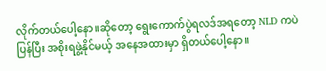လိုက်တယ်ပေါ့နော။ဆိုတော့ ရွေးကောက်ပွဲရလဒ်အရတော့ NLD ကပဲ ပြန်ပြီး အစိုးရဖွဲ့နိုင်မယ့် အနေအထားမှာ ရှိတယ်ပေါ့နော။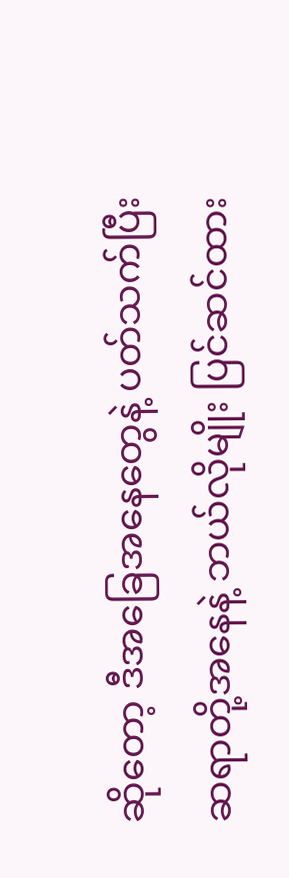ဆိုတော့ ဒီအခြေအနေတွေနဲ့ ပတ်သက်ပြီး ဆရာတို့အနေနဲ့ ဘယ်လိုမျိုး ပြင်ဆင်ထား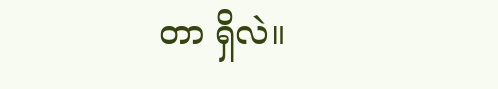တာ ရှိလဲ။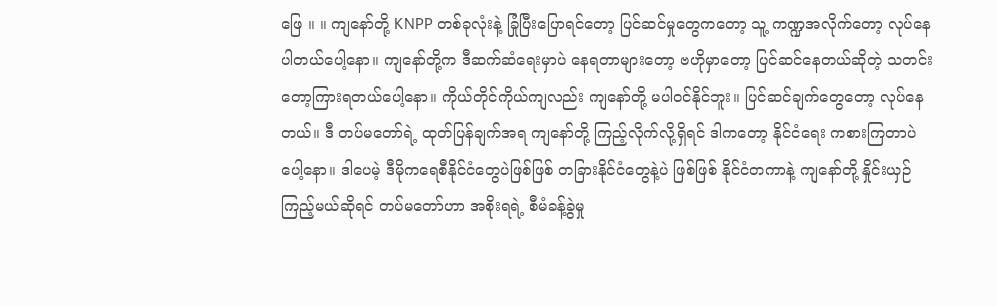ဖြေ ။ ။ ကျနော်တို့ KNPP တစ်ခုလုံးနဲ့ ခြုံပြီးပြောရင်တော့ ပြင်ဆင်မှုတွေကတော့ သူ့ ကဏ္ဍအလိုက်တော့ လုပ်နေပါတယ်ပေါ့နော။ ကျနော်တို့က ဒီဆက်ဆံရေးမှာပဲ နေရတာများတော့ ဗဟိုမှာတော့ ပြင်ဆင်နေတယ်ဆိုတဲ့ သတင်းတော့ကြားရတယ်ပေါ့နော။ ကိုယ်တိုင်ကိုယ်ကျလည်း ကျနော်တို့ မပါဝင်နိုင်ဘူး။ ပြင်ဆင်ချက်တွေတော့ လုပ်နေတယ်။ ဒီ တပ်မတော်ရဲ့ ထုတ်ပြန်ချက်အရ ကျနော်တို့ ကြည့်လိုက်လို့ရှိရင် ဒါကတော့ နိုင်ငံရေး ကစားကြတာပဲပေါ့နော။ ဒါပေမဲ့ ဒီမိုကရေစီနိုင်ငံတွေပဲဖြစ်ဖြစ် တခြားနိုင်ငံတွေနဲ့ပဲ ဖြစ်ဖြစ် နိုင်ငံတကာနဲ့ ကျနော်တို့ နှိုင်းယှဉ်ကြည့်မယ်ဆိုရင် တပ်မတော်ဟာ အစိုးရရဲ့ စီမံခန့်ခွဲမှု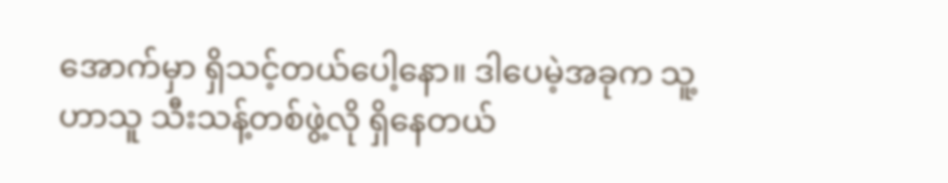အောက်မှာ ရှိသင့်တယ်ပေါ့နော။ ဒါပေမဲ့အခုက သူ့ဟာသူ သီးသန့်တစ်ဖွဲ့လို ရှိနေတယ်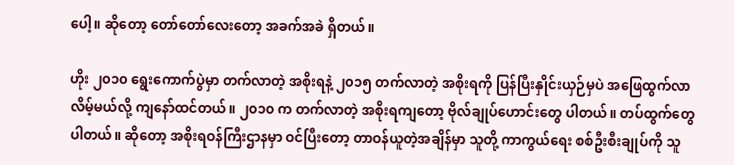ပေါ့။ ဆိုတော့ တော်တော်လေးတော့ အခက်အခဲ ရှိတယ်။

ဟိုး ၂၀၁၀ ရွေးကောက်ပွဲမှာ တက်လာတဲ့ အစိုးရနဲ့ ၂၀၁၅ တက်လာတဲ့ အစိုးရကို ပြန်ပြီးနှိုင်းယှဉ်မှပဲ အဖြေထွက်လာလိမ့်မယ်လို့ ကျနော်ထင်တယ်။ ၂၀၁၀ က တက်လာတဲ့ အစိုးရကျတော့ ဗိုလ်ချုပ်ဟောင်းတွေ ပါတယ်။ တပ်ထွက်တွေ ပါတယ်။ ဆိုတော့ အစိုးရဝန်ကြီးဌာနမှာ ဝင်ပြီးတော့ တာဝန်ယူတဲ့အချိန်မှာ သူတို့ ကာကွယ်ရေး စစ်ဦးစီးချုပ်ကို သူ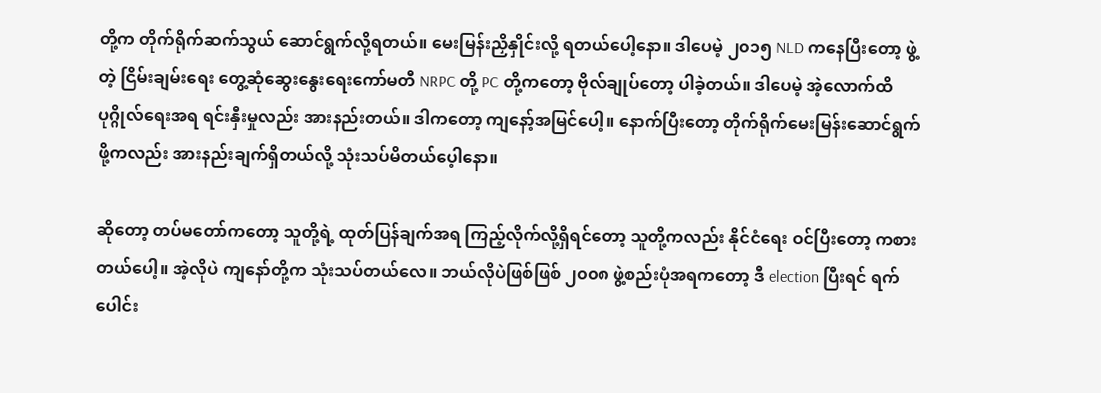တို့က တိုက်ရိုက်ဆက်သွယ် ဆောင်ရွက်လို့ရတယ်။ မေးမြန်းညှိနှိုင်းလို့ ရတယ်ပေါ့နော။ ဒါပေမဲ့ ၂၀၁၅ NLD ကနေပြီးတော့ ဖွဲ့တဲ့ ငြိမ်းချမ်းရေး တွေ့ဆုံဆွေးနွေးရေးကော်မတီ NRPC တို့ PC တို့ကတော့ ဗိုလ်ချုပ်တော့ ပါခဲ့တယ်။ ဒါပေမဲ့ အဲ့လောက်ထိ ပုဂ္ဂိုလ်ရေးအရ ရင်းနှီးမှုလည်း အားနည်းတယ်။ ဒါကတော့ ကျနော့်အမြင်ပေါ့။ နောက်ပြီးတော့ တိုက်ရိုက်မေးမြန်းဆောင်ရွက်ဖို့ကလည်း အားနည်းချက်ရှိတယ်လို့ သုံးသပ်မိတယ်ပေ့ါနော။

ဆိုတော့ တပ်မတော်ကတော့ သူတို့ရဲ့ ထုတ်ပြန်ချက်အရ ကြည့်လိုက်လို့ရှိရင်တော့ သူတို့ကလည်း နိုင်ငံရေး ဝင်ပြီးတော့ ကစားတယ်ပေါ့။ အဲ့လိုပဲ ကျနော်တို့က သုံးသပ်တယ်လေ။ ဘယ်လိုပဲဖြစ်ဖြစ် ၂၀၀၈ ဖွဲ့စည်းပုံအရကတော့ ဒီ election ပြီးရင် ရက်ပေါင်း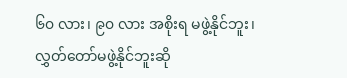၆၀ လား၊ ၉၀ လား အစိုးရ မဖွဲ့နိုင်ဘူး၊ လွှတ်တော်မဖွဲ့နိုင်ဘူးဆို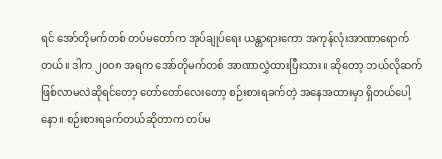ရင် အော်တိုမက်တစ် တပ်မတော်က အုပ်ချုပ်ရေး ယန္တာရားကော အကုန်လုံးအာဏာရောက်တယ်။ ဒါက ၂၀၀၈ အရက အော်တိုမက်တစ် အာဏာလွှဲထားပြီးသား။ ဆိုတော့ ဘယ်လိုဆက်ဖြစ်လာမလဲဆိုရင်တော့ တော်တော်လေးတော့ စဉ်းစားရခက်တဲ့ အနေအထားမှာ ရှိတယ်ပေါ့နော။ စဉ်းစားရခက်တယ်ဆိုတာက တပ်မ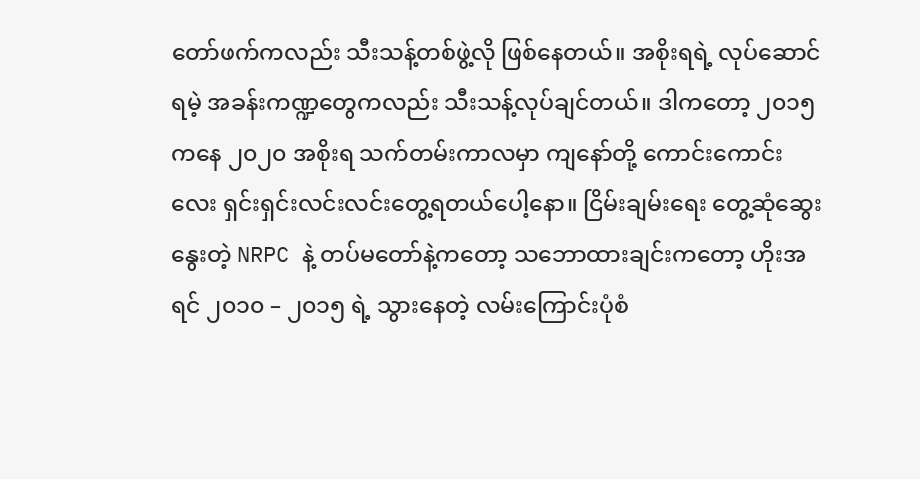တော်ဖက်ကလည်း သီးသန့်တစ်ဖွဲ့လို ဖြစ်နေတယ်။ အစိုးရရဲ့ လုပ်ဆောင်ရမဲ့ အခန်းကဏ္ဍတွေကလည်း သီးသန့်လုပ်ချင်တယ်။ ဒါကတော့ ၂၀၁၅ ကနေ ၂၀၂၀ အစိုးရ သက်တမ်းကာလမှာ ကျနော်တို့ ကောင်းကောင်းလေး ရှင်းရှင်းလင်းလင်းတွေ့ရတယ်ပေါ့နော။ ငြိမ်းချမ်းရေး တွေ့ဆုံဆွေးနွေးတဲ့ NRPC နဲ့ တပ်မတော်နဲ့ကတော့ သဘောထားချင်းကတော့ ဟိုးအရင် ၂၀၁၀ – ၂၀၁၅ ရဲ့ သွားနေတဲ့ လမ်းကြောင်းပုံစံ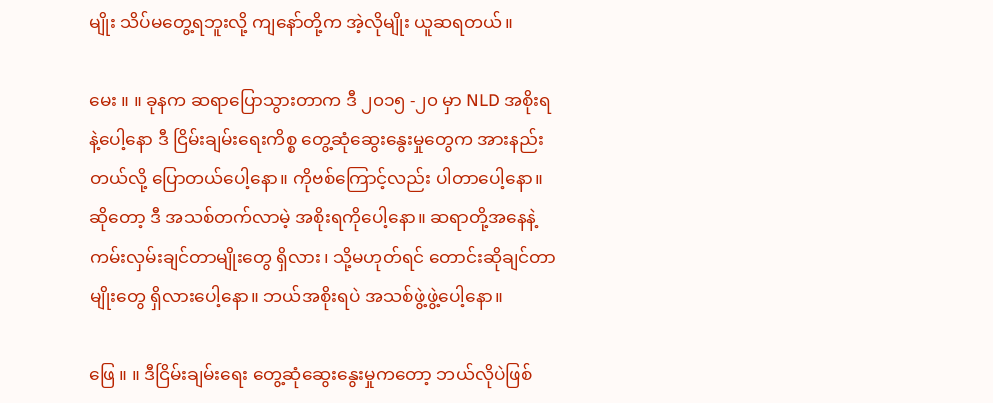မျိုး သိပ်မတွေ့ရဘူးလို့ ကျနော်တို့က အဲ့လိုမျိုး ယူဆရတယ်။

မေး ။ ။ ခုနက ဆရာပြောသွားတာက ဒီ ၂၀၁၅ -၂၀ မှာ NLD အစိုးရနဲ့ပေါ့နော ဒီ ငြိမ်းချမ်းရေးကိစ္စ တွေ့ဆုံဆွေးနွေးမှုတွေက အားနည်းတယ်လို့ ပြောတယ်ပေါ့နော။ ကိုဗစ်ကြောင့်လည်း ပါတာပေါ့နော။ ဆိုတော့ ဒီ အသစ်တက်လာမဲ့ အစိုးရကိုပေါ့နော။ ဆရာတို့အနေနဲ့ ကမ်းလှမ်းချင်တာမျိုးတွေ ရှိလား၊ သို့မဟုတ်ရင် တောင်းဆိုချင်တာမျိုးတွေ ရှိလားပေါ့နော။ ဘယ်အစိုးရပဲ အသစ်ဖွဲ့ဖွဲ့ပေါ့နော။

ဖြေ ။ ။ ဒီငြိမ်းချမ်းရေး တွေ့ဆုံဆွေးနွေးမှုကတော့ ဘယ်လိုပဲဖြစ်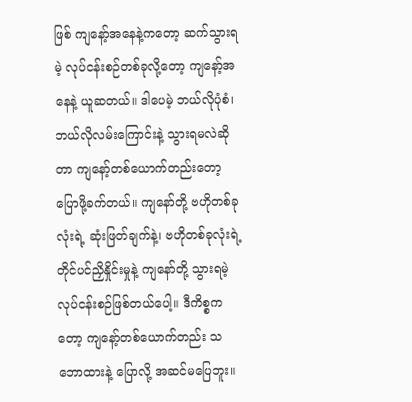ဖြစ် ကျနော့်အနေနဲ့ကတော့ ဆက်သွားရမဲ့ လုပ်ငန်းစဉ်တစ်ခုလို့တော့ ကျနော့်အနေနဲ့ ယူဆတယ်။ ဒါပေမဲ့ ဘယ်လိုပုံစံ၊ ဘယ်လိုလမ်းကြောင်းနဲ့ သွားရမလဲဆိုတာ ကျနော့်တစ်ယောက်တည်းတော့ ပြောဖို့ခက်တယ်။ ကျနော်တို့ ဗဟိုတစ်ခုလုံးရဲ့ ဆုံးဖြတ်ချက်နဲ့၊ ဗဟိုတစ်ခုလုံးရဲ့ တိုင်ပင်ညှိနှိုင်းမှုနဲ့ ကျနော်တို့ သွားရမဲ့ လုပ်ငန်းစဉ်ဖြစ်တယ်ပေါ့။ ဒီကိစ္စကတော့ ကျနော့်တစ်ယောက်တည်း သဘောထားနဲ့ ပြောလို့ အဆင်မပြေဘူး။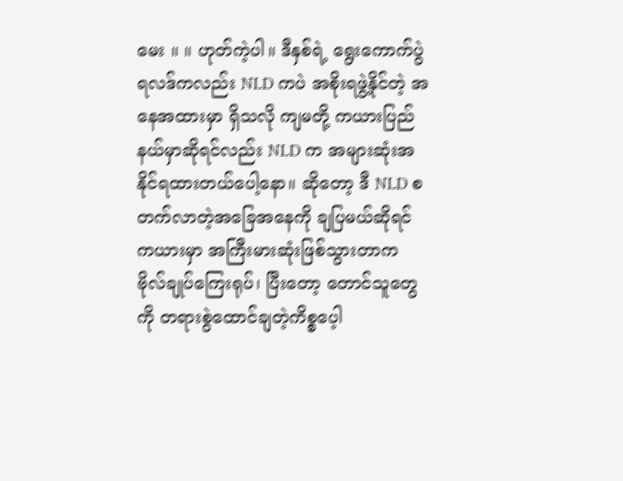မေး ။ ။ ဟုတ်ကဲ့ပါ။ ဒီနှစ်ရဲ့ ရွေးကောက်ပွဲရလဒ်ကလည်း NLD ကပဲ အစိုးရဖွဲ့နိုင်တဲ့ အနေအထားမှာ ရှိသလို ကျမတို့ ကယားပြည်နယ်မှာဆိုရင်လည်း NLD က အများဆုံးအနိုင်ရထားတယ်ပေါ့နော။ ဆိုတော့ ဒီ NLD စတက်လာတဲ့အခြေအနေကို ချပြမယ်ဆိုရင် ကယားမှာ အကြီးမားဆုံးဖြစ်သွားတာက ဗိုလ်ချုပ်ကြေးရုပ်၊ ပြီးတော့ တောင်သူတွေကို တရားစွဲထောင်ချတဲ့ကိစ္စပေ့ါ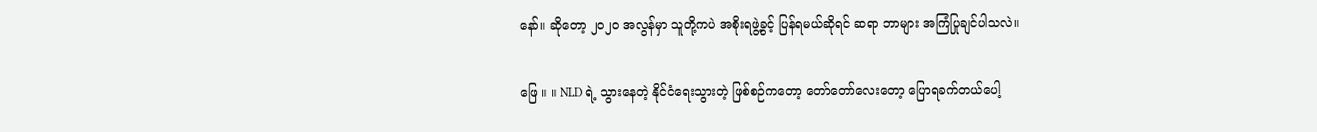နော်။ ဆိုတော့ ၂၀၂၀ အလွန်မှာ သူတို့ကပဲ အစိုးရဖွဲ့ခွင့် ပြန်ရမယ်ဆိုရင် ဆရာ ဘာများ အကြံပြုချင်ပါသလဲ။

ဖြေ ။ ။ NLD ရဲ့ သွားနေတဲ့ နိုင်ငံရေးသွားတဲ့ ဖြစ်စဉ်ကတော့ တော်တော်လေးတော့ ပြောရခက်တယ်ပေါ့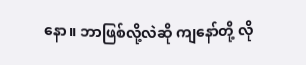နော။ ဘာဖြစ်လို့လဲဆို ကျနော်တို့ လို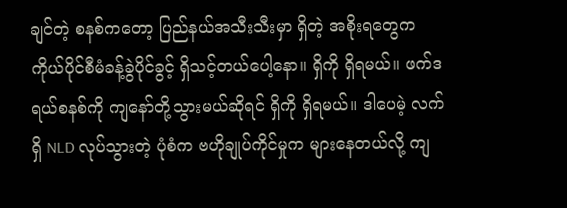ချင်တဲ့ စနစ်ကတော့ ပြည်နယ်အသီးသီးမှာ ရှိတဲ့ အစိုးရတွေက ကိုယ်ပိုင်စီမံခန့်ခွဲပိုင်ခွင့် ရှိသင့်တယ်ပေါ့နော။ ရှိကို ရှိရမယ်။ ဖက်ဒရယ်စနစ်ကို ကျနော်တို့သွားမယ်ဆိုရင် ရှိကို ရှိရမယ်။ ဒါပေမဲ့ လက်ရှိ NLD လုပ်သွားတဲ့ ပုံစံက ဗဟိုချုပ်ကိုင်မှုက များနေတယ်လို့ ကျ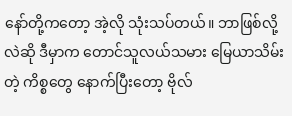နော်တို့ကတော့ အဲ့လို သုံးသပ်တယ်။ ဘာဖြစ်လို့လဲဆို ဒီမှာက တောင်သူလယ်သမား မြေယာသိမ်းတဲ့ ကိစ္စတွေ နောက်ပြီးတော့ ဗိုလ်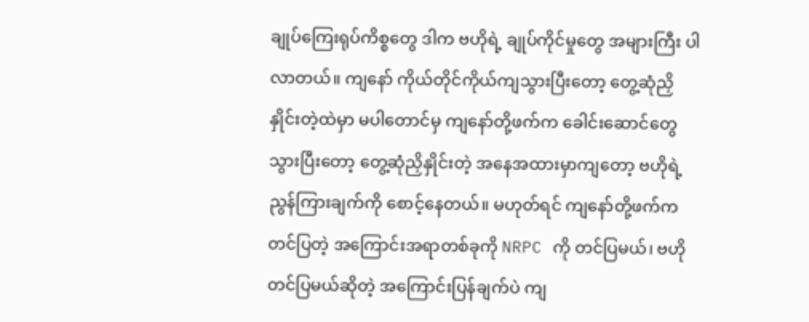ချုပ်ကြေးရုပ်ကိစ္စတွေ ဒါက ဗဟိုရဲ့ ချုပ်ကိုင်မှုတွေ အများကြီး ပါလာတယ်။ ကျနော် ကိုယ်တိုင်ကိုယ်ကျသွားပြီးတော့ တွေ့ဆုံညှိနှိုင်းတဲ့ထဲမှာ မပါတောင်မှ ကျနော်တို့ဖက်က ခေါင်းဆောင်တွေ သွားပြီးတော့ တွေ့ဆုံညှိနှိုင်းတဲ့ အနေအထားမှာကျတော့ ဗဟိုရဲ့ ညွန်ကြားချက်ကို စောင့်နေတယ်။ မဟုတ်ရင် ကျနော်တို့ဖက်က တင်ပြတဲ့ အကြောင်းအရာတစ်ခုကို NRPC ကို တင်ပြမယ်၊ ဗဟိုတင်ပြမယ်ဆိုတဲ့ အကြောင်းပြန်ချက်ပဲ ကျ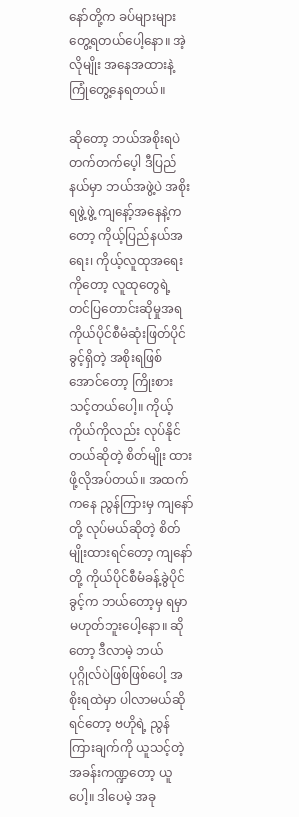နော်တို့က ခပ်များများ တွေ့ရတယ်ပေါ့နော။ အဲ့လိုမျိုး အနေအထားနဲ့ ကြုံတွေ့နေရတယ်။

ဆိုတော့ ဘယ်အစိုးရပဲ တက်တက်ပေ့ါ ဒီပြည်နယ်မှာ ဘယ်အဖွဲ့ပဲ အစိုးရဖွဲ့ဖွဲ့ ကျနော့်အနေနဲ့ကတော့ ကိုယ့်ပြည်နယ်အရေး၊ ကိုယ့်လူထုအရေးကိုတော့ လူထုတွေရဲ့ တင်ပြတောင်းဆိုမှုအရ ကိုယ်ပိုင်စီမံဆုံးဖြတ်ပိုင်ခွင့်ရှိတဲ့ အစိုးရဖြစ်အောင်တော့ ကြိုးစားသင့်တယ်ပေါ့။ ကိုယ့်ကိုယ်ကိုလည်း လုပ်နိုင်တယ်ဆိုတဲ့ စိတ်မျိုး ထားဖို့လိုအပ်တယ်။ အထက်ကနေ ညွန်ကြားမှ ကျနော်တို့ လုပ်မယ်ဆိုတဲ့ စိတ်မျိုးထားရင်တော့ ကျနော်တို့ ကိုယ်ပိုင်စီမံခန့်ခွဲပိုင်ခွင့်က ဘယ်တော့မှ ရမှာ မဟုတ်ဘူးပေါ့နော။ ဆိုတော့ ဒီလာမဲ့ ဘယ်ပုဂ္ဂိုလ်ပဲဖြစ်ဖြစ်ပေါ့ အစိုးရထဲမှာ ပါလာမယ်ဆိုရင်တော့ ဗဟိုရဲ့ ညွန်ကြားချက်ကို ယူသင့်တဲ့ အခန်းကဏ္ဍတော့ ယူပေါ့။ ဒါပေမဲ့ အခု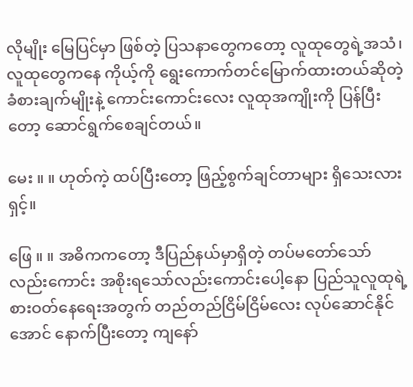လိုမျိုး မြေပြင်မှာ ဖြစ်တဲ့ ပြသနာတွေကတော့ လူထုတွေရဲ့အသံ၊ လူထုတွေကနေ ကိုယ့်ကို ရွေးကောက်တင်မြောက်ထားတယ်ဆိုတဲ့ ခံစားချက်မျိုးနဲ့ ကောင်းကောင်းလေး လူထုအကျိုးကို ပြန်ပြီးတော့ ဆောင်ရွက်စေချင်တယ်။

မေး ။ ။ ဟုတ်ကဲ့ ထပ်ပြီးတော့ ဖြည့်စွက်ချင်တာများ ရှိသေးလားရှင့်။

ဖြေ ။ ။ အဓိကကတော့ ဒီပြည်နယ်မှာရှိတဲ့ တပ်မတော်သော်လည်းကောင်း အစိုးရသော်လည်းကောင်းပေါ့နော ပြည်သူလူထုရဲ့ စားဝတ်နေရေးအတွက် တည်တည်ငြိမ်ငြိမ်လေး လုပ်ဆောင်နိုင်အောင် နောက်ပြီးတော့ ကျနော်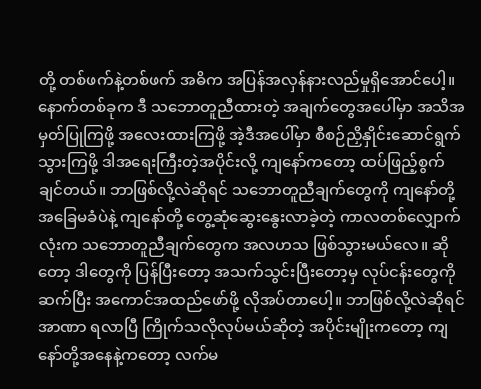တို့ တစ်ဖက်နဲ့တစ်ဖက် အဓိက အပြန်အလှန်နားလည်မှုရှိအောင်ပေါ့။ နောက်တစ်ခုက ဒီ သဘောတူညီထားတဲ့ အချက်တွေအပေါ်မှာ အသိအမှတ်ပြုကြဖို့ အလေးထားကြဖို့ အဲ့ဒီအပေါ်မှာ စီစဉ်ညှိနှိုင်းဆောင်ရွက်သွားကြဖို့ ဒါအရေးကြီးတဲ့အပိုင်းလို့ ကျနော်ကတော့ ထပ်ဖြည့်စွက်ချင်တယ်။ ဘာဖြစ်လို့လဲဆိုရင် သဘောတူညီချက်တွေကို ကျနော်တို့ အခြေမခံပဲနဲ့ ကျနော်တို့ တွေ့ဆုံဆွေးနွေးလာခဲ့တဲ့ ကာလတစ်လျှောက်လုံးက သဘောတူညီချက်တွေက အလဟသ ဖြစ်သွားမယ်လေ။ ဆိုတော့ ဒါတွေကို ပြန်ပြီးတော့ အသက်သွင်းပြီးတော့မှ လုပ်ငန်းတွေကို ဆက်ပြီး အကောင်အထည်ဖော်ဖို့ လိုအပ်တာပေါ့။ ဘာဖြစ်လို့လဲဆိုရင် အာဏာ ရလာပြီ ကြိုက်သလိုလုပ်မယ်ဆိုတဲ့ အပိုင်းမျိုးကတော့ ကျနော်တို့အနေနဲ့ကတော့ လက်မ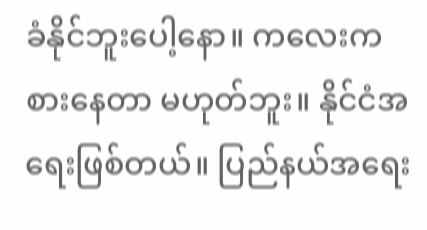ခံနိုင်ဘူးပေါ့နော။ ကလေးကစားနေတာ မဟုတ်ဘူး။ နိုင်ငံအရေးဖြစ်တယ်။ ပြည်နယ်အရေး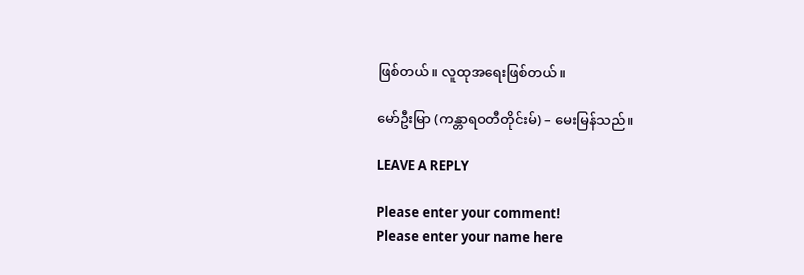ဖြစ်တယ်။ လူထုအရေးဖြစ်တယ်။

မော်ဦးမြာ (ကန္တာရဝတီတိုင်းမ်) – မေးမြန်သည်။

LEAVE A REPLY

Please enter your comment!
Please enter your name here